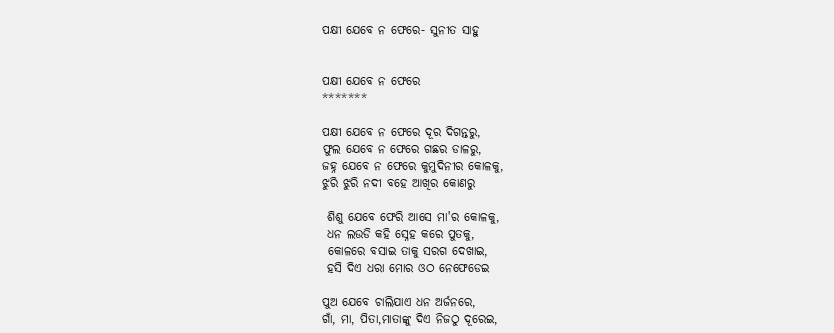ପକ୍ଷୀ ଯେବେ ନ ଫେରେ- ସୁନୀତ ସାହୁ


ପକ୍ଷୀ ଯେବେ ନ ଫେରେ
*******

ପକ୍ଷୀ ଯେବେ ନ ଫେରେ ଦୂର ଦିଗନ୍ତରୁ,
ଫୁଲ ଯେବେ ନ ଫେରେ ଗଛର ଡାଳରୁ,
ଜହ୍ନ ଯେବେ ନ ଫେରେ କୁମୁଦିନୀର କୋଳକୁ,
ଝୁରି ଝୁରି ନଦୀ ବହେ ଆଖିର କୋଣରୁ

 ଶିଶୁ ଯେବେ ଫେରି ଆସେ ମା'ର କୋଳକୁ,
 ଧନ ଲଉଡି କହି ସ୍ନେହ କରେ ପୁତକୁ,
 କୋଳରେ ବସାଇ ତାକୁ ସରଗ ଦେଖାଇ,
 ହସି ଦିଏ ଧରା ମୋର ଓଠ ନେଫେଡେଇ

ପୁଅ ଯେବେ ଚାଲିଯାଏ ଧନ ଅର୍ଜନରେ,
ଗାଁ, ମା, ପିତା,ମାତାଙ୍କୁ ଦିଏ ନିଜଠୁ ଦୂରେଇ,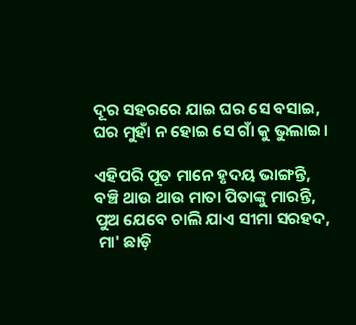ଦୂର ସହରରେ ଯାଇ ଘର ସେ ବସାଇ,
ଘର ମୁହାଁ ନ ହୋଇ ସେ ଗାଁ କୁ ଭୁଲାଇ।

ଏହିପରି ପୂତ ମାନେ ହୃଦୟ ଭାଙ୍ଗନ୍ତି,
ବଞ୍ଚି ଥାଉ ଥାଉ ମାତା ପିତାଙ୍କୁ ମାରନ୍ତି,
ପୁଅ ଯେବେ ଚାଲି ଯାଏ ସୀମା ସରହଦ,
 ମା' ଛାଡ଼ି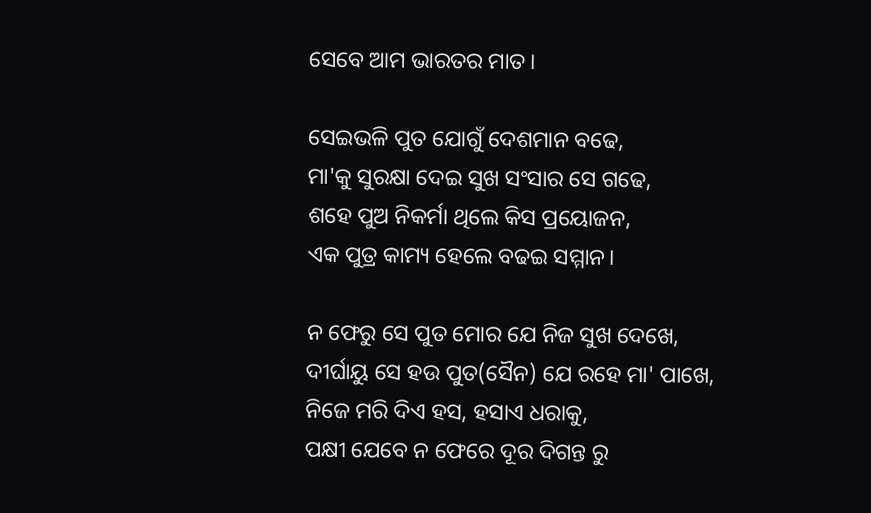ସେବେ ଆମ ଭାରତର ମାତ।

ସେଇଭଳି ପୁତ ଯୋଗୁଁ ଦେଶମାନ ବଢେ,
ମା'କୁ ସୁରକ୍ଷା ଦେଇ ସୁଖ ସଂସାର ସେ ଗଢେ,
ଶହେ ପୁଅ ନିକର୍ମା ଥିଲେ କିସ ପ୍ରୟୋଜନ,
ଏକ ପୁତ୍ର କାମ୍ୟ ହେଲେ ବଢଇ ସମ୍ମାନ।

ନ ଫେରୁ ସେ ପୁତ ମୋର ଯେ ନିଜ ସୁଖ ଦେଖେ,
ଦୀର୍ଘାୟୁ ସେ ହଉ ପୁତ(ସୈନ) ଯେ ରହେ ମା' ପାଖେ,
ନିଜେ ମରି ଦିଏ ହସ, ହସାଏ ଧରାକୁ,
ପକ୍ଷୀ ଯେବେ ନ ଫେରେ ଦୂର ଦିଗନ୍ତ ରୁ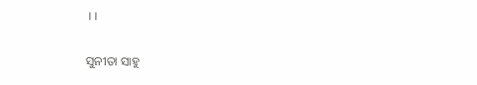।।

ସୁନୀତା ସାହୁ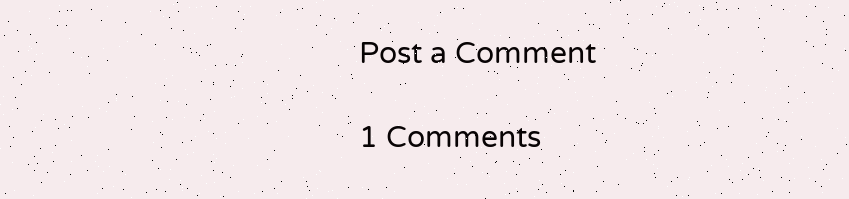Post a Comment

1 Comments